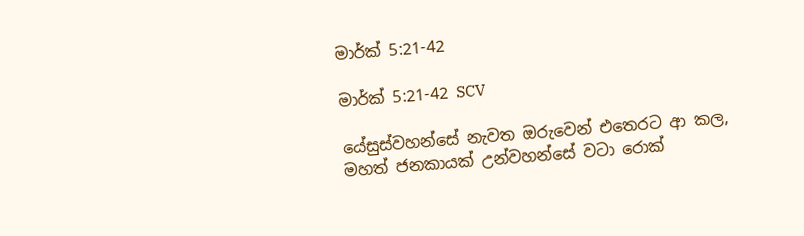මාර්ක් 5:21-42

මාර්ක් 5:21-42 SCV

යේසුස්වහන්සේ නැවත ඔරුවෙන් එතෙරට ආ කල, මහත් ජනකායක් උන්වහන්සේ වටා රොක්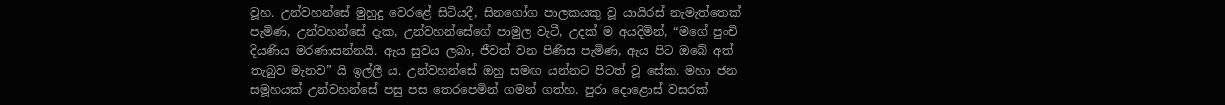වූහ. උන්වහන්සේ මුහුදු වෙරළේ සිටියදී, සිනගෝග පාලකයකු වූ යායිරස් නැමැත්තෙක් පැමිණ, උන්වහන්සේ දැක, උන්වහන්සේගේ පාමුල වැටී, උදක් ම අයදිමින්, “මගේ පුංචි දියණිය මරණාසන්නයි. ඇය සුවය ලබා, ජීවත් වන පිණිස පැමිණ, ඇය පිට ඔබේ අත් තැබුව මැනව” යි ඉල්ලී ය. උන්වහන්සේ ඔහු සමඟ යන්නට පිටත් වූ සේක. මහා ජන සමූහයක් උන්වහන්සේ පසු පස තෙරපෙමින් ගමන් ගත්හ. පුරා දොළොස් වසරක්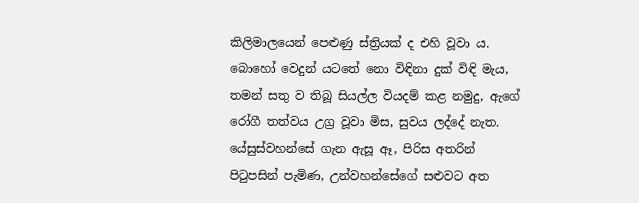කිලිමාලයෙන් පෙළුණු ස්ත්‍රියක් ද එහි වූවා ය. බොහෝ වෙදුන් යටතේ නො විඳිනා දුක් විඳි මැය, තමන් සතු ව තිබූ සියල්ල වියදම් කළ නමුදු, ඇගේ රෝගී තත්වය උග්‍ර වූවා මිස, සුවය ලද්දේ නැත. යේසුස්වහන්සේ ගැන ඇසූ ඈ, පිරිස අතරින් පිටුපසින් පැමිණ, උන්වහන්සේගේ සළුවට අත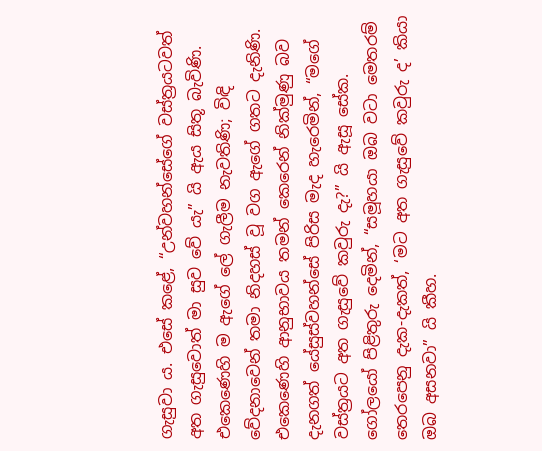ගැසුවා ය. එසේ කළේ, “උන්වහන්සේගේ වස්ත්‍රයටවත් අත ගැසුවොත් මා සුව වේ යැ” යි ඇය සිතූ බැවිණි. එකෙණෙහි ම ඇගේ ලේ ගැලීම නැවතිණි; විඳි වේදනාවෙන් තමා නිදහස් වූ වග ඇගේ ගතට දැනිණි. එකෙණෙහි ආනුභාවය තමන් කෙරෙන් නික්මුණු බව දැනගත් යේසුස්වහන්සේ පිරිස මැද හැරෙමින්, “මගේ වස්ත්‍රයට අත ගැසුවේ කවුරු දැ?” යි ඇසූ සේක. ගෝලයෝ පිළිතුරු දෙමින්, “සමූහයා ඔබ වටා මෙතරම් තෙරපෙනු දැක-දැකත්, ‘මට අත ගැසුවේ කවුරු ද’ කියා ඔබ අසනවා” යි කීහ.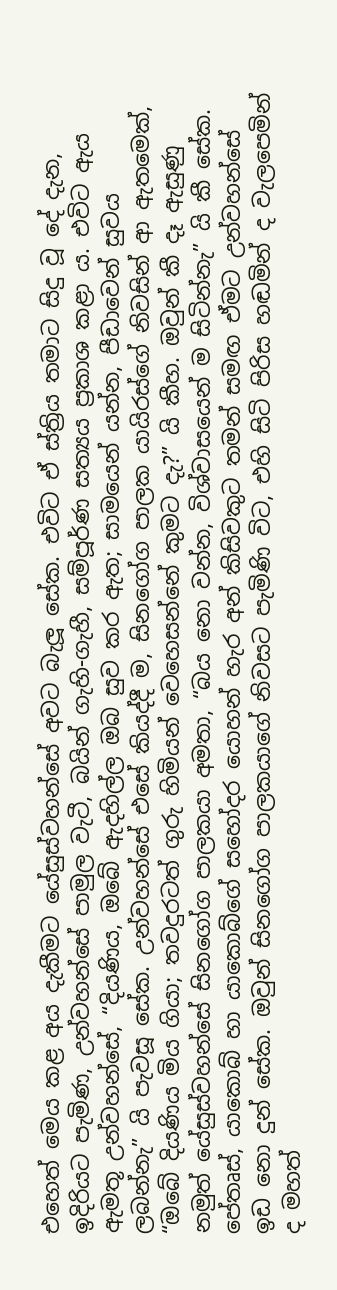එහෙත් මෙය කළ අය දැකීමට යේසුස්වහන්සේ අවට බැලූ සේක. එවිට ඒ ස්ත්‍රිය තමාට සිදු වූ දේ දැන, ඉදිරියට පැමිණ, උන්වහන්සේ පාමුල වැටී, බයින් ගැහි-ගැහී, සම්පූර්ණ සත්‍යය ප්‍රකාශ කළා ය. එවිට ඇය ඇමතූ උන්වහන්සේ, “දියණිය, ඔබේ ඇදහිල්ල ඔබ සුව කර ඇත; සාමයෙන් යන්න, පීඩාවෙන් සුවය ලබන්නැ” යි පැවසූ සේක. උන්වහන්සේ එසේ කියද්දී ම, සිනගෝග පාලක යායිරස්ගේ නිවසින් ආ ඇතමෙක්, “ඔබේ දියණිය මිය ගියා; තවදුරටත් ගුරු හිමියන් වෙහෙසන්නේ කුමට දැ?” යි කීහ. ඔවුන් කී දෑ ඇසුණු නමුත් යේසුස්වහන්සේ සිනගෝග පාලකයා අමතා, “බය නො වන්න, විශ්වාසයෙන් ම සිටින්නැ” යි කී සේක. පේතෘස්, යාකොබ් හා යාකොබ්ගේ සහෝදර යොහන් හැර අන් කිසිවකුට තමන් සමඟ ඒමට උන්වහන්සේ ඉඩ නො දුන් සේක. ඔවුන් සිනගෝග පාලකයාගේ නිවසට පැමිණි විට, එහි සිටි පිරිස හඬමින් ද වැලපෙමින් ද මහත්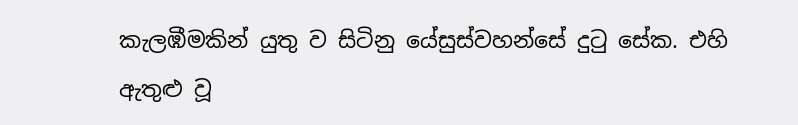කැලඹීමකින් යුතු ව සිටිනු යේසුස්වහන්සේ දුටු සේක. එහි ඇතුළු වූ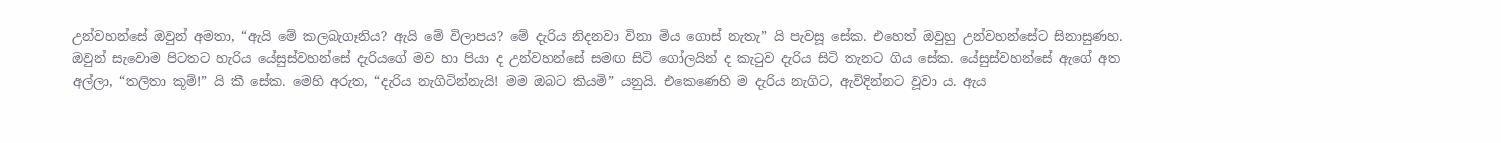උන්වහන්සේ ඔවුන් අමතා, “ඇයි මේ කලබැගෑනිය? ඇයි මේ විලාපය? මේ දැරිය නිදනවා විනා මිය ගොස් නැතැ” යි පැවසූ සේක. එහෙත් ඔවුහු උන්වහන්සේට සිනාසුණහ. ඔවුන් සැවොම පිටතට හැරිය යේසුස්වහන්සේ දැරියගේ මව හා පියා ද උන්වහන්සේ සමඟ සිටි ගෝලයින් ද කැටුව දැරිය සිටි තැනට ගිය සේක. යේසුස්වහන්සේ ඇගේ අත අල්ලා, “තලිතා කූම්!” යි කී සේක. මෙහි අරුත, “දැරිය නැගිටින්නැයි! මම ඔබට කියමි” යනුයි. එකෙණෙහි ම දැරිය නැගිට, ඇවිදින්නට වූවා ය. ඇය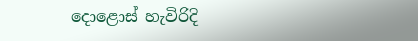දොළොස් හැවිරිදි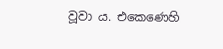වූවා ය. එකෙණෙහි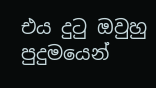එය දුටු ඔවුහු පුදුමයෙන්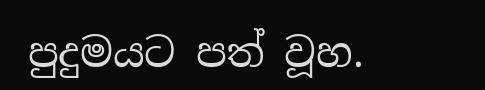පුදුමයට පත් වූහ.